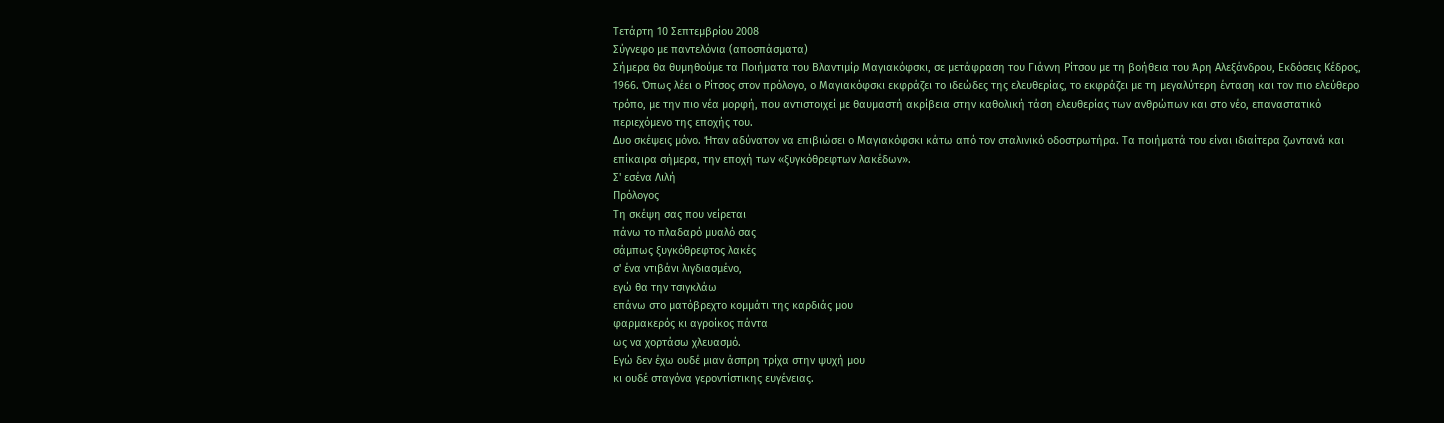Τετάρτη 10 Σεπτεμβρίου 2008
Σύγνεφο με παντελόνια (αποσπάσματα)
Σήμερα θα θυμηθούμε τα Ποιήματα του Βλαντιμίρ Μαγιακόφσκι, σε μετάφραση του Γιάννη Ρίτσου με τη βοήθεια του Άρη Αλεξάνδρου, Εκδόσεις Κέδρος, 1966. Όπως λέει ο Ρίτσος στον πρόλογο, ο Μαγιακόφσκι εκφράζει το ιδεώδες της ελευθερίας, το εκφράζει με τη μεγαλύτερη ένταση και τον πιο ελεύθερο τρόπο, με την πιο νέα μορφή, που αντιστοιχεί με θαυμαστή ακρίβεια στην καθολική τάση ελευθερίας των ανθρώπων και στο νέο, επαναστατικό περιεχόμενο της εποχής του.
Δυο σκέψεις μόνο. Ήταν αδύνατον να επιβιώσει ο Μαγιακόφσκι κάτω από τον σταλινικό οδοστρωτήρα. Τα ποιήματά του είναι ιδιαίτερα ζωντανά και επίκαιρα σήμερα, την εποχή των «ξυγκόθρεφτων λακέδων».
Σ' εσένα Λιλή
Πρόλογος
Τη σκέψη σας που νείρεται
πάνω το πλαδαρό μυαλό σας
σάμπως ξυγκόθρεφτος λακές
σ' ένα ντιβάνι λιγδιασμένο,
εγώ θα την τσιγκλάω
επάνω στο ματόβρεχτο κομμάτι της καρδιάς μου
φαρμακερός κι αγροίκος πάντα
ως να χορτάσω χλευασμό.
Εγώ δεν έχω ουδέ μιαν άσπρη τρίχα στην ψυχή μου
κι ουδέ σταγόνα γεροντίστικης ευγένειας.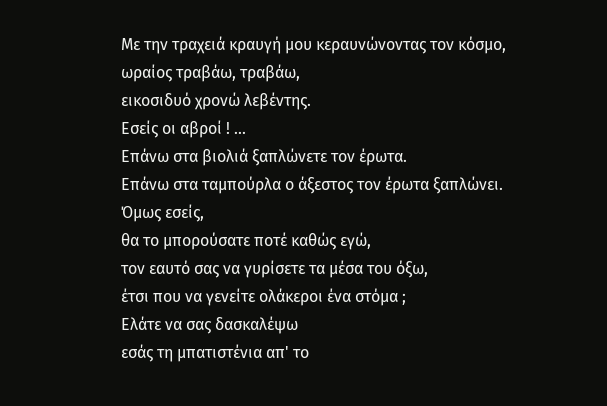Με την τραχειά κραυγή μου κεραυνώνοντας τον κόσμο,
ωραίος τραβάω, τραβάω,
εικοσιδυό χρονώ λεβέντης.
Εσείς οι αβροί ! ...
Επάνω στα βιολιά ξαπλώνετε τον έρωτα.
Επάνω στα ταμπούρλα ο άξεστος τον έρωτα ξαπλώνει.
Όμως εσείς,
θα το μπορούσατε ποτέ καθώς εγώ,
τον εαυτό σας να γυρίσετε τα μέσα του όξω,
έτσι που να γενείτε ολάκεροι ένα στόμα ;
Eλάτε να σας δασκαλέψω
εσάς τη μπατιστένια απ' το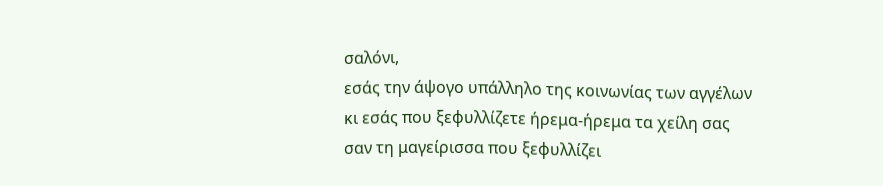σαλόνι,
εσάς την άψογο υπάλληλο της κοινωνίας των αγγέλων
κι εσάς που ξεφυλλίζετε ήρεμα-ήρεμα τα χείλη σας
σαν τη μαγείρισσα που ξεφυλλίζει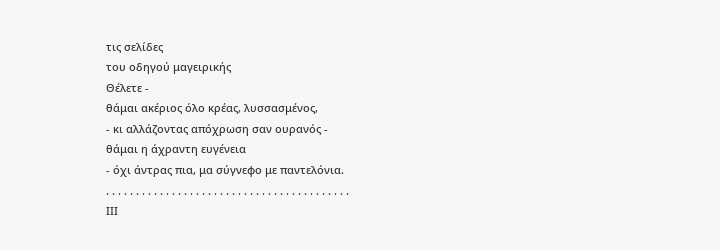τις σελίδες
του οδηγού μαγειρικής
Θέλετε -
θάμαι ακέριος όλο κρέας, λυσσασμένος,
- κι αλλάζοντας απόχρωση σαν ουρανός -
θάμαι η άχραντη ευγένεια
- όχι άντρας πια, μα σύγνεφο με παντελόνια.
. . . . . . . . . . . . . . . . . . . . . . . . . . . . . . . . . . . . . . . . .
ΙΙΙ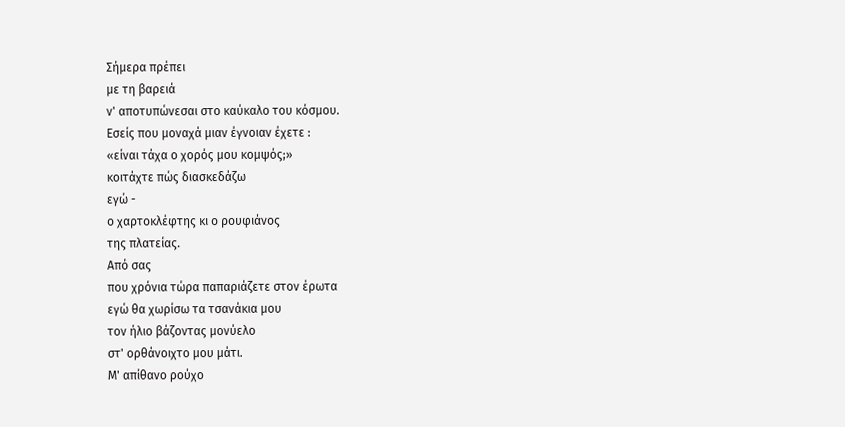Σήμερα πρέπει
με τη βαρειά
ν' αποτυπώνεσαι στο καύκαλο του κόσμου.
Εσείς που μοναχά μιαν έγνοιαν έχετε :
«είναι τάχα ο χορός μου κομψός;»
κοιτάχτε πώς διασκεδάζω
εγώ -
ο χαρτοκλέφτης κι ο ρουφιάνος
της πλατείας.
Από σας
που χρόνια τώρα παπαριάζετε στον έρωτα
εγώ θα χωρίσω τα τσανάκια μου
τον ήλιο βάζοντας μονύελο
στ' ορθάνοιχτο μου μάτι.
Μ' απίθανο ρούχο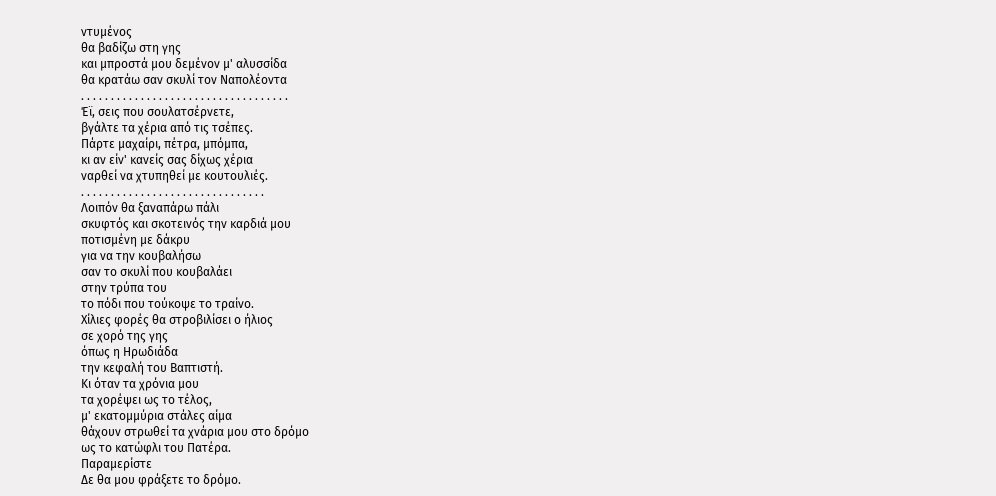ντυμένος
θα βαδίζω στη γης
και μπροστά μου δεμένον μ' αλυσσίδα
θα κρατάω σαν σκυλί τον Ναπολέοντα
. . . . . . . . . . . . . . . . . . . . . . . . . . . . . . . . . . .
Έϊ, σεις που σουλατσέρνετε,
βγάλτε τα χέρια από τις τσέπες.
Πάρτε μαχαίρι, πέτρα, μπόμπα,
κι αν είν' κανείς σας δίχως χέρια
ναρθεί να χτυπηθεί με κουτουλιές.
. . . . . . . . . . . . . . . . . . . . . . . . . . . . . . .
Λοιπόν θα ξαναπάρω πάλι
σκυφτός και σκοτεινός την καρδιά μου
ποτισμένη με δάκρυ
για να την κουβαλήσω
σαν το σκυλί που κουβαλάει
στην τρύπα του
το πόδι που τούκοψε το τραίνο.
Χίλιες φορές θα στροβιλίσει ο ήλιος
σε χορό της γης
όπως η Ηρωδιάδα
την κεφαλή του Βαπτιστή.
Κι όταν τα χρόνια μου
τα χορέψει ως το τέλος,
μ' εκατομμύρια στάλες αίμα
θάχουν στρωθεί τα χνάρια μου στο δρόμο
ως το κατώφλι του Πατέρα.
Παραμερίστε
Δε θα μου φράξετε το δρόμο.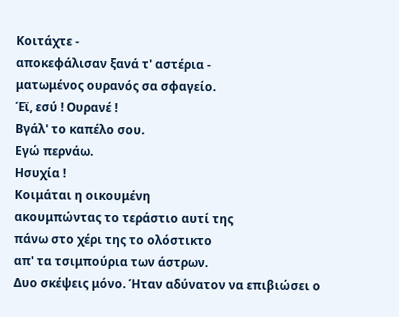Κοιτάχτε -
αποκεφάλισαν ξανά τ' αστέρια -
ματωμένος ουρανός σα σφαγείο.
Έϊ, εσύ ! Ουρανέ !
Βγάλ' το καπέλο σου.
Εγώ περνάω.
Ησυχία !
Κοιμάται η οικουμένη
ακουμπώντας το τεράστιο αυτί της
πάνω στο χέρι της το ολόστικτο
απ' τα τσιμπούρια των άστρων.
Δυο σκέψεις μόνο. Ήταν αδύνατον να επιβιώσει ο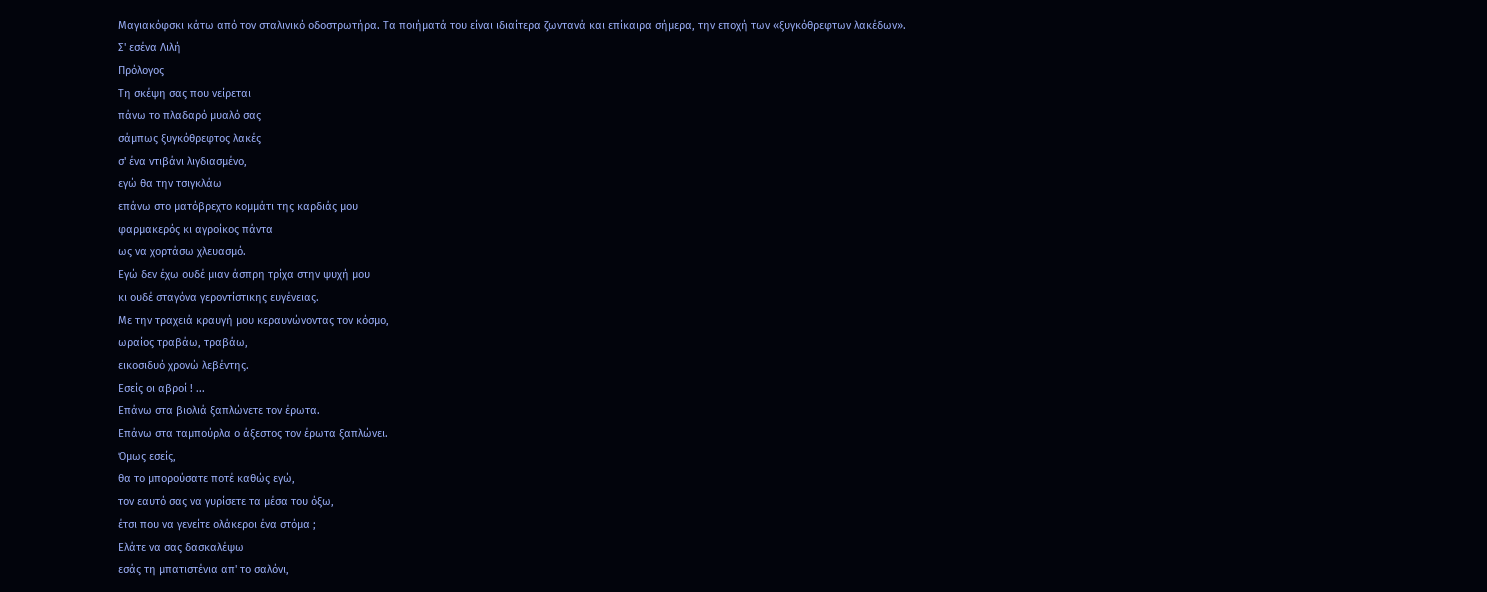Μαγιακόφσκι κάτω από τον σταλινικό οδοστρωτήρα. Τα ποιήματά του είναι ιδιαίτερα ζωντανά και επίκαιρα σήμερα, την εποχή των «ξυγκόθρεφτων λακέδων».
Σ' εσένα Λιλή
Πρόλογος
Τη σκέψη σας που νείρεται
πάνω το πλαδαρό μυαλό σας
σάμπως ξυγκόθρεφτος λακές
σ' ένα ντιβάνι λιγδιασμένο,
εγώ θα την τσιγκλάω
επάνω στο ματόβρεχτο κομμάτι της καρδιάς μου
φαρμακερός κι αγροίκος πάντα
ως να χορτάσω χλευασμό.
Εγώ δεν έχω ουδέ μιαν άσπρη τρίχα στην ψυχή μου
κι ουδέ σταγόνα γεροντίστικης ευγένειας.
Με την τραχειά κραυγή μου κεραυνώνοντας τον κόσμο,
ωραίος τραβάω, τραβάω,
εικοσιδυό χρονώ λεβέντης.
Εσείς οι αβροί ! ...
Επάνω στα βιολιά ξαπλώνετε τον έρωτα.
Επάνω στα ταμπούρλα ο άξεστος τον έρωτα ξαπλώνει.
Όμως εσείς,
θα το μπορούσατε ποτέ καθώς εγώ,
τον εαυτό σας να γυρίσετε τα μέσα του όξω,
έτσι που να γενείτε ολάκεροι ένα στόμα ;
Eλάτε να σας δασκαλέψω
εσάς τη μπατιστένια απ' το σαλόνι,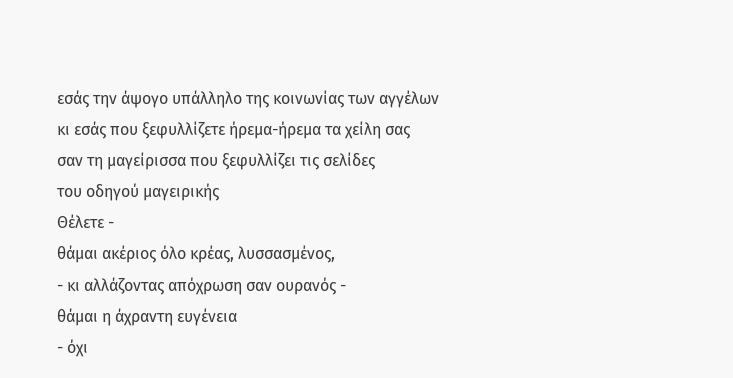εσάς την άψογο υπάλληλο της κοινωνίας των αγγέλων
κι εσάς που ξεφυλλίζετε ήρεμα-ήρεμα τα χείλη σας
σαν τη μαγείρισσα που ξεφυλλίζει τις σελίδες
του οδηγού μαγειρικής
Θέλετε -
θάμαι ακέριος όλο κρέας, λυσσασμένος,
- κι αλλάζοντας απόχρωση σαν ουρανός -
θάμαι η άχραντη ευγένεια
- όχι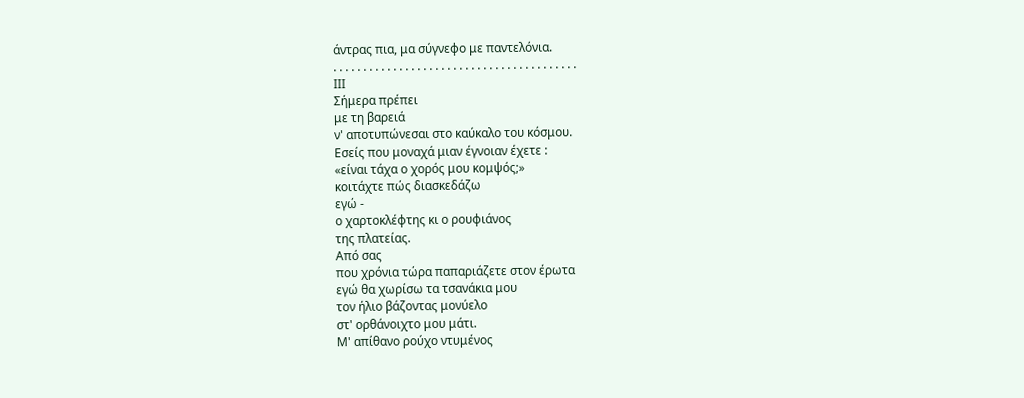άντρας πια, μα σύγνεφο με παντελόνια.
. . . . . . . . . . . . . . . . . . . . . . . . . . . . . . . . . . . . . . . . .
ΙΙΙ
Σήμερα πρέπει
με τη βαρειά
ν' αποτυπώνεσαι στο καύκαλο του κόσμου.
Εσείς που μοναχά μιαν έγνοιαν έχετε :
«είναι τάχα ο χορός μου κομψός;»
κοιτάχτε πώς διασκεδάζω
εγώ -
ο χαρτοκλέφτης κι ο ρουφιάνος
της πλατείας.
Από σας
που χρόνια τώρα παπαριάζετε στον έρωτα
εγώ θα χωρίσω τα τσανάκια μου
τον ήλιο βάζοντας μονύελο
στ' ορθάνοιχτο μου μάτι.
Μ' απίθανο ρούχο ντυμένος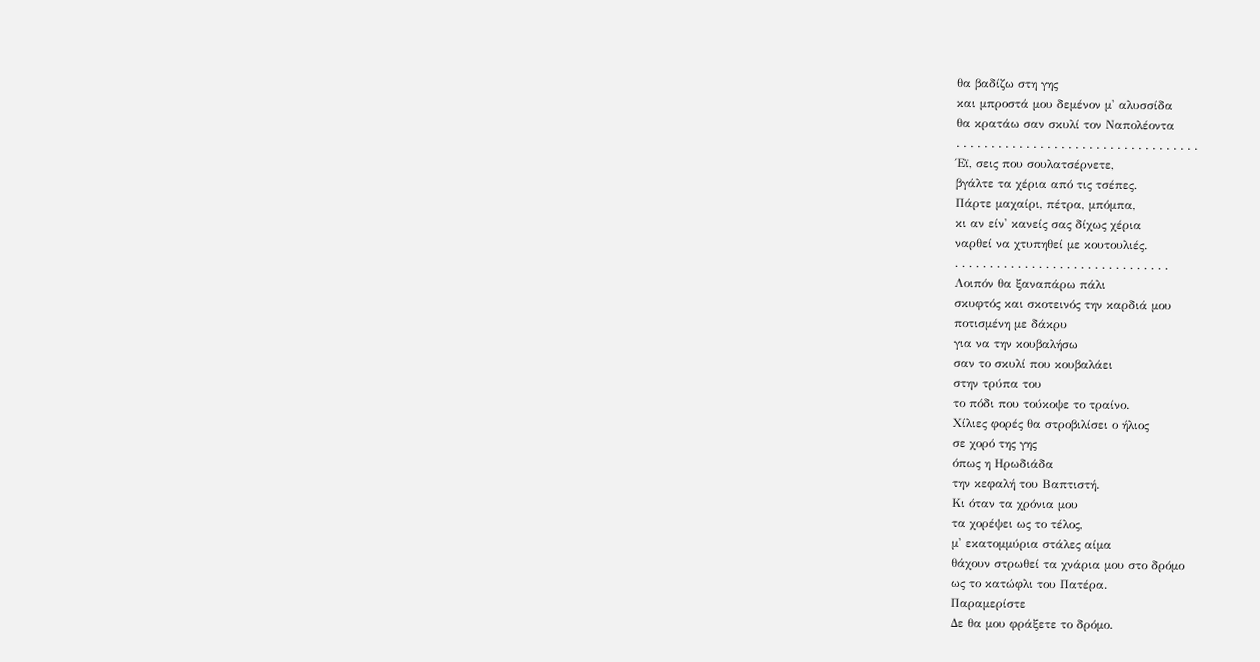θα βαδίζω στη γης
και μπροστά μου δεμένον μ' αλυσσίδα
θα κρατάω σαν σκυλί τον Ναπολέοντα
. . . . . . . . . . . . . . . . . . . . . . . . . . . . . . . . . . .
Έϊ, σεις που σουλατσέρνετε,
βγάλτε τα χέρια από τις τσέπες.
Πάρτε μαχαίρι, πέτρα, μπόμπα,
κι αν είν' κανείς σας δίχως χέρια
ναρθεί να χτυπηθεί με κουτουλιές.
. . . . . . . . . . . . . . . . . . . . . . . . . . . . . . .
Λοιπόν θα ξαναπάρω πάλι
σκυφτός και σκοτεινός την καρδιά μου
ποτισμένη με δάκρυ
για να την κουβαλήσω
σαν το σκυλί που κουβαλάει
στην τρύπα του
το πόδι που τούκοψε το τραίνο.
Χίλιες φορές θα στροβιλίσει ο ήλιος
σε χορό της γης
όπως η Ηρωδιάδα
την κεφαλή του Βαπτιστή.
Κι όταν τα χρόνια μου
τα χορέψει ως το τέλος,
μ' εκατομμύρια στάλες αίμα
θάχουν στρωθεί τα χνάρια μου στο δρόμο
ως το κατώφλι του Πατέρα.
Παραμερίστε
Δε θα μου φράξετε το δρόμο.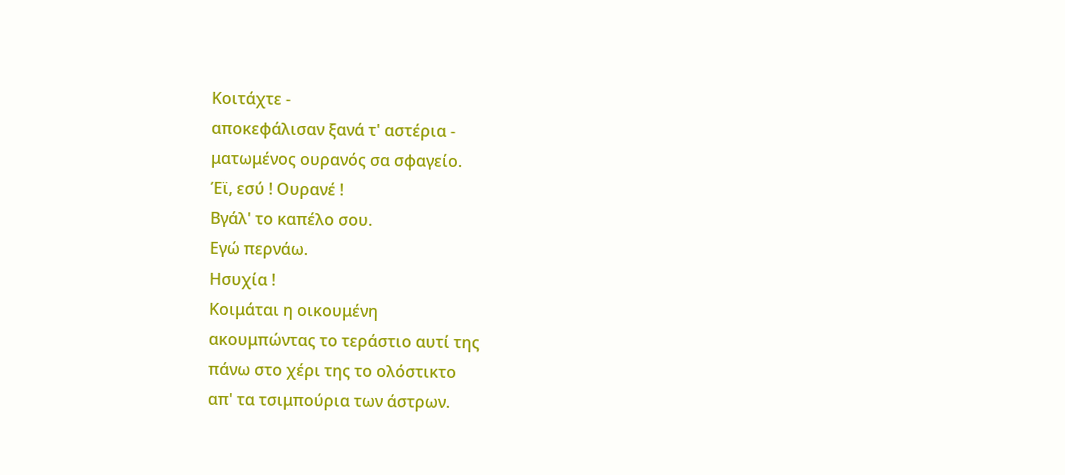Κοιτάχτε -
αποκεφάλισαν ξανά τ' αστέρια -
ματωμένος ουρανός σα σφαγείο.
Έϊ, εσύ ! Ουρανέ !
Βγάλ' το καπέλο σου.
Εγώ περνάω.
Ησυχία !
Κοιμάται η οικουμένη
ακουμπώντας το τεράστιο αυτί της
πάνω στο χέρι της το ολόστικτο
απ' τα τσιμπούρια των άστρων.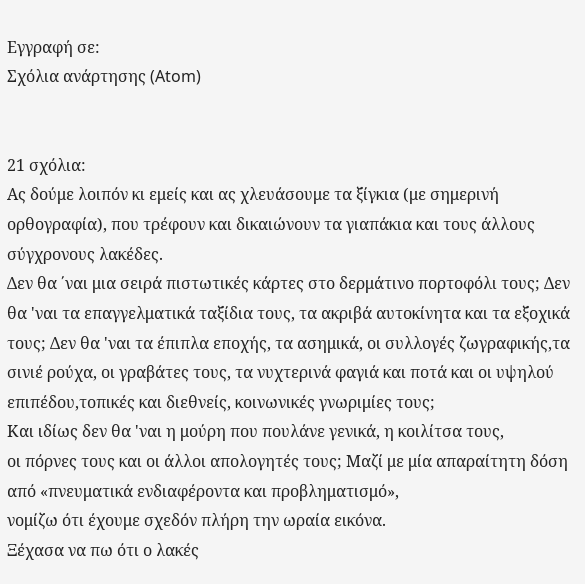Εγγραφή σε:
Σχόλια ανάρτησης (Atom)


21 σχόλια:
Ας δούμε λοιπόν κι εμείς και ας χλευάσουμε τα ξίγκια (με σημερινή ορθογραφία), που τρέφουν και δικαιώνουν τα γιαπάκια και τους άλλους σύγχρονους λακέδες.
Δεν θα ΄ναι μια σειρά πιστωτικές κάρτες στο δερμάτινο πορτοφόλι τους; Δεν θα 'ναι τα επαγγελματικά ταξίδια τους, τα ακριβά αυτοκίνητα και τα εξοχικά τους; Δεν θα 'ναι τα έπιπλα εποχής, τα ασημικά, οι συλλογές ζωγραφικής,τα σινιέ ρούχα, οι γραβάτες τους, τα νυχτερινά φαγιά και ποτά και οι υψηλού επιπέδου,τοπικές και διεθνείς, κοινωνικές γνωριμίες τους;
Και ιδίως δεν θα 'ναι η μούρη που πουλάνε γενικά, η κοιλίτσα τους,
οι πόρνες τους και οι άλλοι απολογητές τους; Μαζί με μία απαραίτητη δόση από «πνευματικά ενδιαφέροντα και προβληματισμό»,
νομίζω ότι έχουμε σχεδόν πλήρη την ωραία εικόνα.
Ξέχασα να πω ότι ο λακές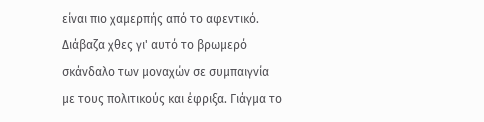είναι πιο χαμερπής από το αφεντικό. Διάβαζα χθες γι' αυτό το βρωμερό σκάνδαλο των μοναχών σε συμπαιγνία με τους πολιτικούς και έφριξα. Γιάγμα το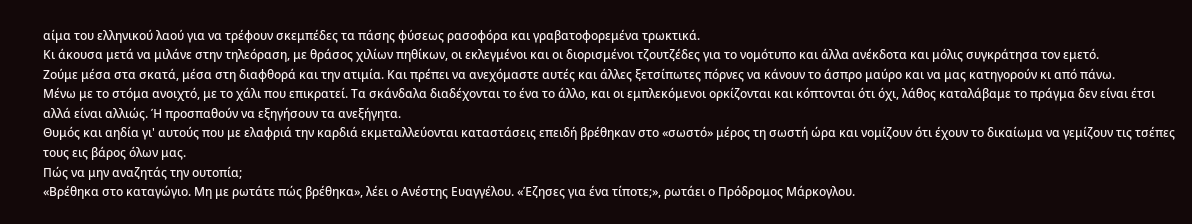αίμα του ελληνικού λαού για να τρέφουν σκεμπέδες τα πάσης φύσεως ρασοφόρα και γραβατοφορεμένα τρωκτικά.
Κι άκουσα μετά να μιλάνε στην τηλεόραση, με θράσος χιλίων πηθίκων, οι εκλεγμένοι και οι διορισμένοι τζουτζέδες για το νομότυπο και άλλα ανέκδοτα και μόλις συγκράτησα τον εμετό.
Ζούμε μέσα στα σκατά, μέσα στη διαφθορά και την ατιμία. Και πρέπει να ανεχόμαστε αυτές και άλλες ξετσίπωτες πόρνες να κάνουν το άσπρο μαύρο και να μας κατηγορούν κι από πάνω.
Μένω με το στόμα ανοιχτό, με το χάλι που επικρατεί. Τα σκάνδαλα διαδέχονται το ένα το άλλο, και οι εμπλεκόμενοι ορκίζονται και κόπτονται ότι όχι, λάθος καταλάβαμε το πράγμα δεν είναι έτσι αλλά είναι αλλιώς. Ή προσπαθούν να εξηγήσουν τα ανεξήγητα.
Θυμός και αηδία γι' αυτούς που με ελαφριά την καρδιά εκμεταλλεύονται καταστάσεις επειδή βρέθηκαν στο «σωστό» μέρος τη σωστή ώρα και νομίζουν ότι έχουν το δικαίωμα να γεμίζουν τις τσέπες τους εις βάρος όλων μας.
Πώς να μην αναζητάς την ουτοπία;
«Βρέθηκα στο καταγώγιο. Μη με ρωτάτε πώς βρέθηκα», λέει ο Ανέστης Ευαγγέλου. «Έζησες για ένα τίποτε;», ρωτάει ο Πρόδρομος Μάρκογλου.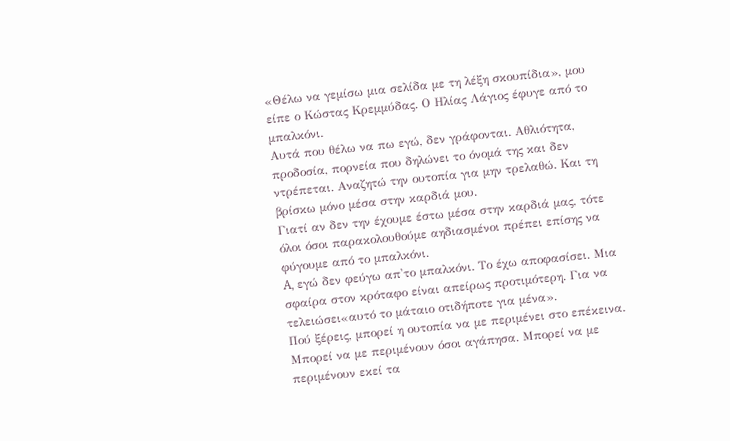«Θέλω να γεμίσω μια σελίδα με τη λέξη σκουπίδια», μου είπε ο Κώστας Κρεμμύδας. Ο Ηλίας Λάγιος έφυγε από το μπαλκόνι.
Αυτά που θέλω να πω εγώ, δεν γράφονται. Αθλιότητα, προδοσία, πορνεία που δηλώνει το όνομά της και δεν ντρέπεται. Αναζητώ την ουτοπία για μην τρελαθώ. Και τη βρίσκω μόνο μέσα στην καρδιά μου.
Γιατί αν δεν την έχουμε έστω μέσα στην καρδιά μας, τότε όλοι όσοι παρακολουθούμε αηδιασμένοι πρέπει επίσης να φύγουμε από το μπαλκόνι.
A, εγώ δεν φεύγω απ'το μπαλκόνι. Το έχω αποφασίσει. Μια σφαίρα στον κρόταφο είναι απείρως προτιμότερη. Για να τελειώσει«αυτό το μάταιο οτιδήποτε για μένα».
Πού ξέρεις, μπορεί η ουτοπία να με περιμένει στο επέκεινα. Mπορεί να με περιμένουν όσοι αγάπησα. Μπορεί να με περιμένουν εκεί τα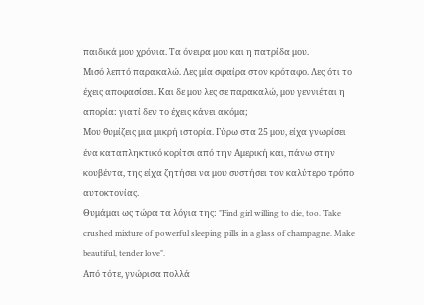παιδικά μου χρόνια. Τα όνειρα μου και η πατρίδα μου.
Μισό λεπτό παρακαλώ. Λες μία σφαίρα στον κρόταφο. Λες ότι το έχεις αποφασίσει. Και δε μου λες σε παρακαλώ, μου γεννιέται η απορία: γιατί δεν το έχεις κάνει ακόμα;
Μου θυμίζεις μια μικρή ιστορία. Γύρω στα 25 μου, είχα γνωρίσει ένα καταπληκτικό κορίτσι από την Αμερική και, πάνω στην κουβέντα, της είχα ζητήσει να μου συστήσει τον καλύτερο τρόπο αυτοκτονίας.
Θυμάμαι ως τώρα τα λόγια της: "Find girl willing to die, too. Take crushed mixture of powerful sleeping pills in a glass of champagne. Make beautiful, tender love".
Aπό τότε, γνώρισα πολλά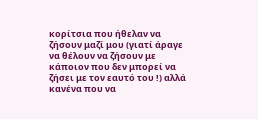κορίτσια που ήθελαν να ζήσουν μαζί μου (γιατί άραγε να θέλουν να ζήσουν με κάποιον που δεν μπορεί να ζήσει με τον εαυτό του !) αλλά κανένα που να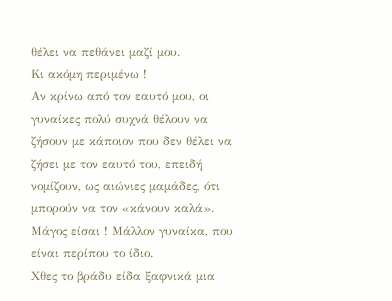θέλει να πεθάνει μαζί μου.
Κι ακόμη περιμένω !
Αν κρίνω από τον εαυτό μου, οι γυναίκες πολύ συχνά θέλουν να ζήσουν με κάποιον που δεν θέλει να ζήσει με τον εαυτό του, επειδή νομίζουν, ως αιώνιες μαμάδες, ότι μπορούν να τον «κάνουν καλά».
Μάγος είσαι ! Μάλλον γυναίκα, που είναι περίπου το ίδιο.
Χθες το βράδυ είδα ξαφνικά μια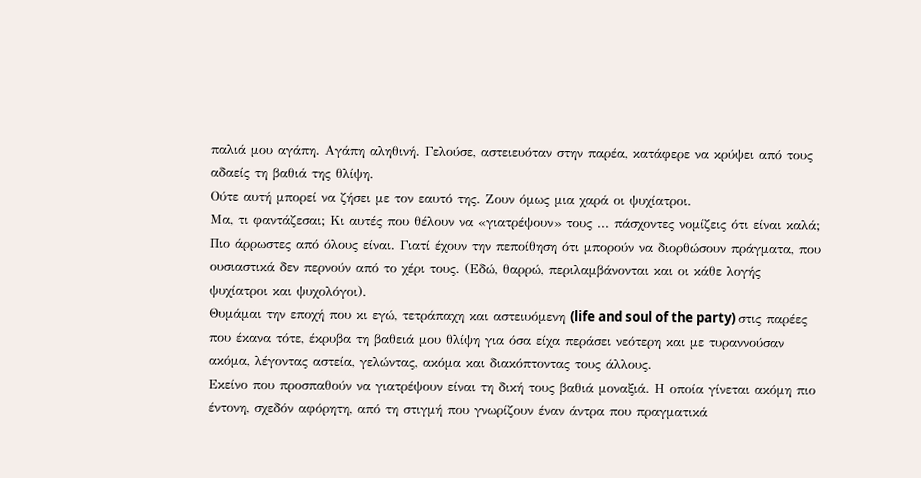παλιά μου αγάπη. Αγάπη αληθινή. Γελούσε, αστειευόταν στην παρέα, κατάφερε να κρύψει από τους αδαείς τη βαθιά της θλίψη.
Ούτε αυτή μπορεί να ζήσει με τον εαυτό της. Ζουν όμως μια χαρά οι ψυχίατροι.
Μα, τι φαντάζεσαι; Κι αυτές που θέλουν να «γιατρέψουν» τους ... πάσχοντες νομίζεις ότι είναι καλά; Πιο άρρωστες από όλους είναι. Γιατί έχουν την πεποίθηση ότι μπορούν να διορθώσουν πράγματα, που ουσιαστικά δεν περνούν από το χέρι τους. (Εδώ, θαρρώ, περιλαμβάνονται και οι κάθε λογής ψυχίατροι και ψυχολόγοι).
Θυμάμαι την εποχή που κι εγώ, τετράπαχη και αστειυόμενη (life and soul of the party) στις παρέες που έκανα τότε, έκρυβα τη βαθειά μου θλίψη για όσα είχα περάσει νεότερη και με τυραννούσαν ακόμα, λέγοντας αστεία, γελώντας, ακόμα και διακόπτοντας τους άλλους.
Eκείνο που προσπαθούν να γιατρέψουν είναι τη δική τους βαθιά μοναξιά. Η οποία γίνεται ακόμη πιο έντονη, σχεδόν αφόρητη, από τη στιγμή που γνωρίζουν έναν άντρα που πραγματικά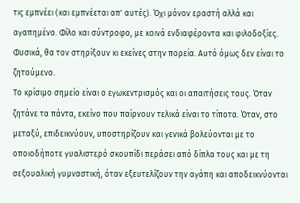τις εμπνέει (και εμπνέεται απ' αυτές). Όχι μόνον εραστή αλλά και αγαπημένο. Φίλο και σύντροφο, με κοινά ενδιαφέροντα και φιλοδοξίες.
Φυσικά, θα τον στηρίξουν κι εκείνες στην πορεία. Αυτό όμως δεν είναι το ζητούμενο.
Το κρίσιμο σημείο είναι ο εγωκεντρισμός και οι απαιτήσεις τους. Όταν ζητάνε τα πάντα, εκείνο που παίρνουν τελικά είναι το τίποτα. Όταν, στο μεταξύ, επιδεικνύουν, υποστηρίζουν και γενικά βολεύονται με το οποιοδήποτε γυαλιστερό σκουπίδι περάσει από δίπλα τους και με τη σεξουαλική γυμναστική, όταν εξευτελίζουν την αγάπη και αποδεικνύονται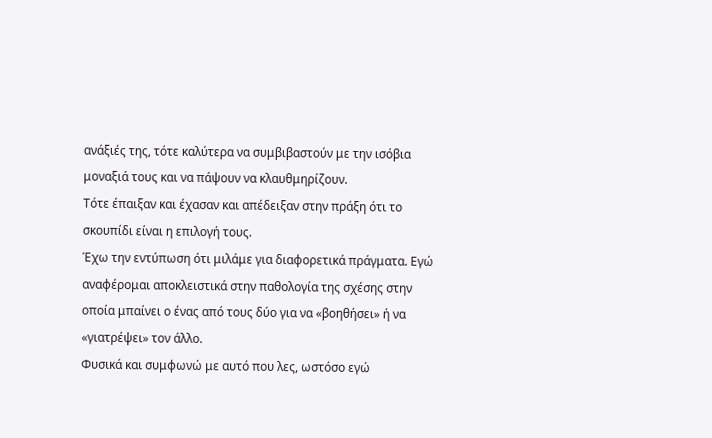ανάξιές της, τότε καλύτερα να συμβιβαστούν με την ισόβια μοναξιά τους και να πάψουν να κλαυθμηρίζουν.
Τότε έπαιξαν και έχασαν και απέδειξαν στην πράξη ότι το σκουπίδι είναι η επιλογή τους.
Έχω την εντύπωση ότι μιλάμε για διαφορετικά πράγματα. Εγώ αναφέρομαι αποκλειστικά στην παθολογία της σχέσης στην οποία μπαίνει ο ένας από τους δύο για να «βοηθήσει» ή να «γιατρέψει» τον άλλο.
Φυσικά και συμφωνώ με αυτό που λες, ωστόσο εγώ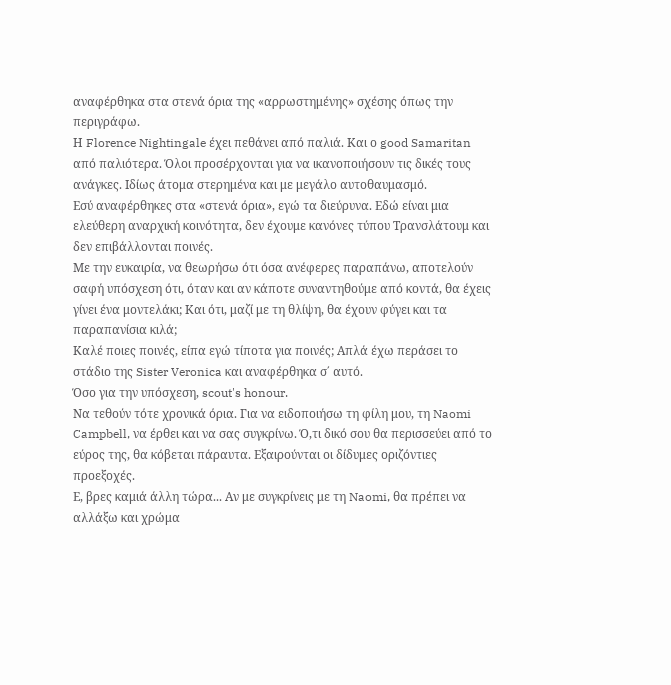αναφέρθηκα στα στενά όρια της «αρρωστημένης» σχέσης όπως την περιγράφω.
Η Florence Nightingale έχει πεθάνει από παλιά. Και ο good Samaritan από παλιότερα. Όλοι προσέρχονται για να ικανοποιήσουν τις δικές τους ανάγκες. Ιδίως άτομα στερημένα και με μεγάλο αυτοθαυμασμό.
Εσύ αναφέρθηκες στα «στενά όρια», εγώ τα διεύρυνα. Eδώ είναι μια ελεύθερη αναρχική κοινότητα, δεν έχουμε κανόνες τύπου Τρανσλάτουμ και δεν επιβάλλονται ποινές.
Με την ευκαιρία, να θεωρήσω ότι όσα ανέφερες παραπάνω, αποτελούν σαφή υπόσχεση ότι, όταν και αν κάποτε συναντηθούμε από κοντά, θα έχεις γίνει ένα μοντελάκι; Και ότι, μαζί με τη θλίψη, θα έχουν φύγει και τα παραπανίσια κιλά;
Καλέ ποιες ποινές, είπα εγώ τίποτα για ποινές; Απλά έχω περάσει το στάδιο της Sister Veronica και αναφέρθηκα σ΄ αυτό.
Όσο για την υπόσχεση, scout's honour.
Να τεθούν τότε χρονικά όρια. Για να ειδοποιήσω τη φίλη μου, τη Naomi Campbell, να έρθει και να σας συγκρίνω. Ό,τι δικό σου θα περισσεύει από το εύρος της, θα κόβεται πάραυτα. Εξαιρούνται οι δίδυμες οριζόντιες προεξοχές.
Ε, βρες καμιά άλλη τώρα... Αν με συγκρίνεις με τη Naomi, θα πρέπει να αλλάξω και χρώμα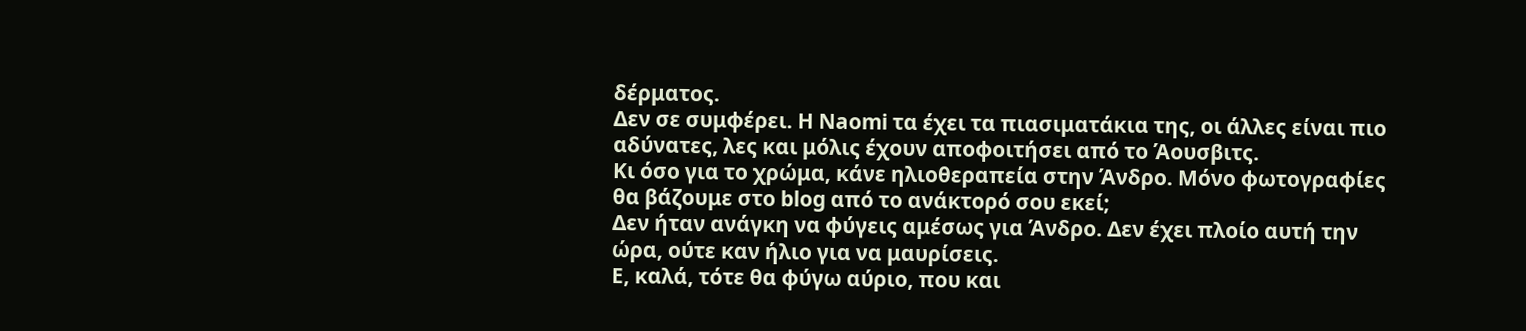δέρματος.
Δεν σε συμφέρει. H Naomi τα έχει τα πιασιματάκια της, οι άλλες είναι πιο αδύνατες, λες και μόλις έχουν αποφοιτήσει από το Άουσβιτς.
Κι όσο για το χρώμα, κάνε ηλιοθεραπεία στην Άνδρο. Μόνο φωτογραφίες θα βάζουμε στο blog από το ανάκτορό σου εκεί;
Δεν ήταν ανάγκη να φύγεις αμέσως για Άνδρο. Δεν έχει πλοίο αυτή την ώρα, ούτε καν ήλιο για να μαυρίσεις.
Ε, καλά, τότε θα φύγω αύριο, που και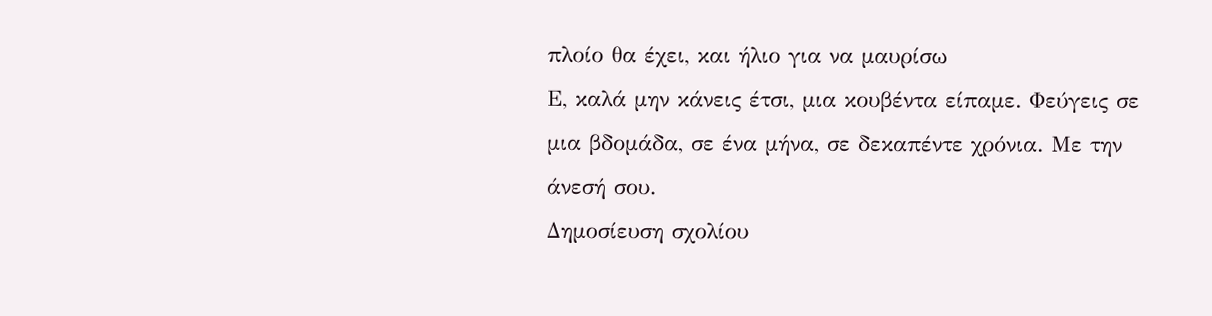πλοίο θα έχει, και ήλιο για να μαυρίσω
Ε, καλά μην κάνεις έτσι, μια κουβέντα είπαμε. Φεύγεις σε μια βδομάδα, σε ένα μήνα, σε δεκαπέντε χρόνια. Με την άνεσή σου.
Δημοσίευση σχολίου